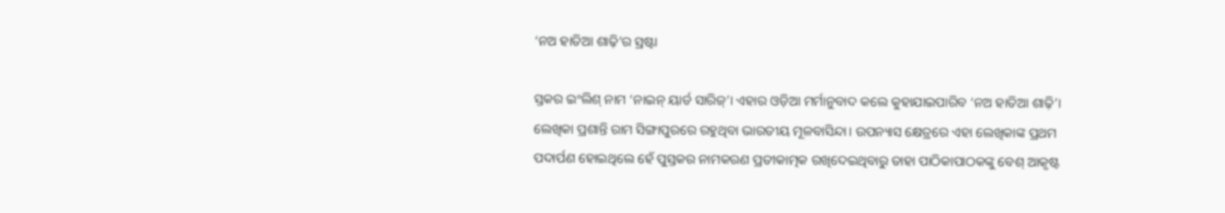‘ନଅ ହାତିଆ ଶାଢ଼ି’ର ସ୍ରଷ୍ଟା

ସ୍ତକର ଇଂଲିଶ୍‌ ନାମ ‘ନାଇନ୍‌ ୟାର୍ଡ ସାରିଜ୍‌’। ଏହାର ଓଡ଼ିଆ ମର୍ମାନୁବାଦ କଲେ କୁହାଯାଇପାରିବ ‘ନଅ ହାତିଆ ଶାଢ଼ି’। ଲେଖିକା ପ୍ରଶାନ୍ତି ରାମ ସିଙ୍ଗାପୁରରେ ରହୁଥିବା ଭାରତୀୟ ମୂଳବାସିନ୍ଦା। ଉପନ୍ୟାସ କ୍ଷେତ୍ରରେ ଏହା ଲେଖିକାଙ୍କ ପ୍ରଥମ ପଦାର୍ପଣ ହୋଇଥିଲେ ହେଁ ପୁସ୍ତକର ନାମକରଣ ପ୍ରତୀକାତ୍ମକ ରଖିଦେଇଥିବାରୁ ତାହା ପାଠିକାପାଠକଙ୍କୁ ବେଶ୍‌ ଆକୃଷ୍ଟ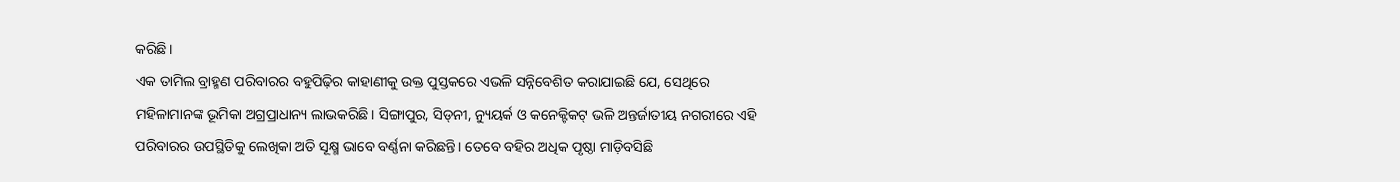କରିଛି।
ଏକ ତାମିଲ ବ୍ରାହ୍ମଣ ପରିବାରର ବହୁପିଢ଼ିର କାହାଣୀକୁ ଉକ୍ତ ପୁସ୍ତକରେ ଏଭଳି ସନ୍ନିବେଶିତ କରାଯାଇଛି ଯେ, ସେଥିରେ ମହିଳାମାନଙ୍କ ଭୂମିକା ଅଗ୍ରପ୍ରାଧାନ୍ୟ ଲାଭକରିଛି। ସିଙ୍ଗାପୁର, ସିଡ୍‌ନୀ, ନ୍ୟୁୟର୍କ ଓ କନେକ୍ଟିକଟ୍‌ ଭଳି ଅନ୍ତର୍ଜାତୀୟ ନଗରୀରେ ଏହି ପରିବାରର ଉପସ୍ଥିତିକୁ ଲେଖିକା ଅତି ସୂକ୍ଷ୍ମ ଭାବେ ବର୍ଣ୍ଣନା କରିଛନ୍ତି। ତେବେ ବହିର ଅଧିକ ପୃଷ୍ଠା ମାଡ଼ିବସିଛି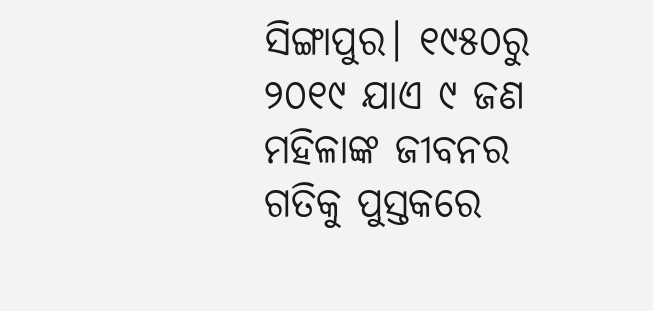ସିଙ୍ଗାପୁର। ୧୯୫୦ରୁ ୨୦୧୯ ଯାଏ ୯ ଜଣ ମହିଳାଙ୍କ ଜୀବନର ଗତିକୁ ପୁସ୍ତକରେ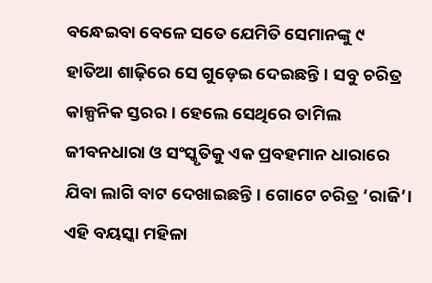ବନ୍ଧେଇବା ବେଳେ ସତେ ଯେମିତି ସେମାନଙ୍କୁ ୯ ହାତିଆ ଶାଢ଼ିରେ ସେ ଗୁଡ଼େଇ ଦେଇଛନ୍ତି। ସବୁ ଚରିତ୍ର କାଳ୍ପନିକ ସ୍ତରର। ହେଲେ ସେଥିରେ ତାମିଲ ଜୀବନଧାରା ଓ ସଂସ୍କୃତିକୁ ଏକ ପ୍ରବହମାନ ଧାରାରେ ଯିବା ଲାଗି ବାଟ ଦେଖାଇଛନ୍ତି। ଗୋଟେ ଚରିତ୍ର ‘ରାଜି’। ଏହି ବୟସ୍କା ମହିଳା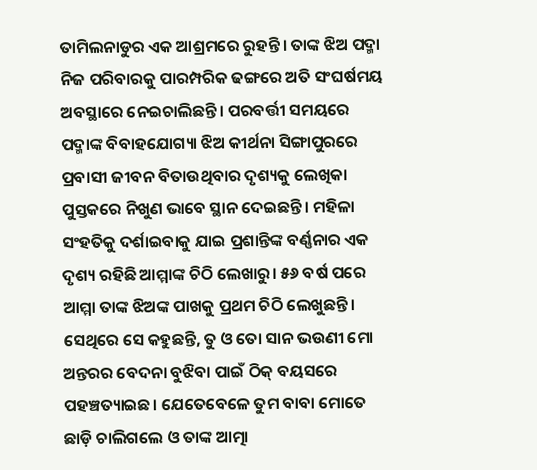ତାମିଲନାଡୁର ଏକ ଆଶ୍ରମରେ ରୁହନ୍ତି। ତାଙ୍କ ଝିଅ ପଦ୍ମା ନିଜ ପରିବାରକୁ ପାରମ୍ପରିକ ଢଙ୍ଗରେ ଅତି ସଂଘର୍ଷମୟ ଅବସ୍ଥାରେ ନେଇଚାଲିଛନ୍ତି। ପରବର୍ତ୍ତୀ ସମୟରେ ପଦ୍ମାଙ୍କ ବିବାହଯୋଗ୍ୟା ଝିଅ କୀର୍ଥନା ସିଙ୍ଗାପୁରରେ ପ୍ରବାସୀ ଜୀବନ ବିତାଉଥିବାର ଦୃଶ୍ୟକୁ ଲେଖିକା ପୁସ୍ତକରେ ନିଖୁଣ ଭାବେ ସ୍ଥାନ ଦେଇଛନ୍ତି। ମହିଳା ସଂହତିକୁ ଦର୍ଶାଇବାକୁ ଯାଇ ପ୍ରଶାନ୍ତିଙ୍କ ବର୍ଣ୍ଣନାର ଏକ ଦୃଶ୍ୟ ରହିଛି ଆମ୍ମାଙ୍କ ଚିଠି ଲେଖାରୁ। ୫୬ ବର୍ଷ ପରେ ଆମ୍ମା ତାଙ୍କ ଝିଅଙ୍କ ପାଖକୁ ପ୍ରଥମ ଚିଠି ଲେଖୁଛନ୍ତି। ସେଥିରେ ସେ କହୁଛନ୍ତି, ତୁ ଓ ତୋ ସାନ ଭଉଣୀ ମୋ ଅନ୍ତରର ବେଦନା ବୁଝିବା ପାଇଁ ଠିକ୍‌ ବୟସରେ ପହଞ୍ଚତ୍ୟାଇଛ। ଯେତେବେଳେ ତୁମ ବାବା ମୋତେ ଛାଡ଼ି ଚାଲିଗଲେ ଓ ତାଙ୍କ ଆତ୍ମା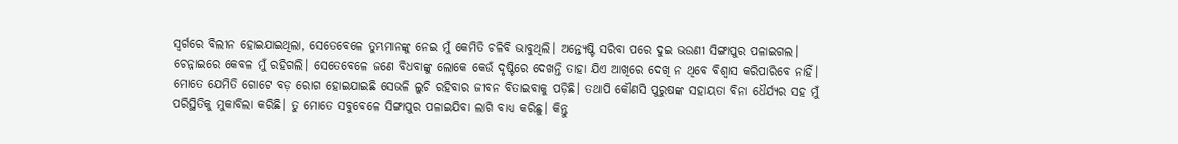ସ୍ବର୍ଗରେ ବିଲୀନ ହୋଇଯାଇଥିଲା, ସେତେବେଳେ ତୁମ୍ଭମାନଙ୍କୁ ନେଇ ମୁଁ କେମିତି ଚଳିବି ଭାବୁଥିଲି। ଅନ୍ତ୍ୟେଷ୍ଟି ସରିବା ପରେ ଦୁଇ ଭଉଣୀ ସିଙ୍ଗାପୁର ପଳାଇଗଲ। ଚେନ୍ନାଇରେ କେବଳ ମୁଁ ରହିଗଲି। ସେତେବେଳେ ଜଣେ ବିଧବାଙ୍କୁ ଲୋକେ କେଉଁ ଦୃଷ୍ଟିରେ ଦେଖନ୍ତି ତାହା ଯିଏ ଆଖିରେ ଦେଖି ନ ଥିବେ ବିଶ୍ୱାସ କରିପାରିବେ ନାହିଁ। ମୋତେ ଯେମିତି ଗୋଟେ ବଡ଼ ରୋଗ ହୋଇଯାଇଛି ସେଭଳି ଲୁଚି ରହିବାର ଜୀବନ ବିତାଇବାକୁ ପଡ଼ିଛି। ତଥାପି କୌଣସି ପୁରୁଷଙ୍କ ସହାୟତା ବିନା ଧୈର୍ଯ୍ୟର ସହ ମୁଁ ପରିସ୍ଥିତିକୁ ମୁକାବିଲା କରିଛି। ତୁ ମୋତେ ସବୁବେଳେ ସିଙ୍ଗାପୁର ପଳାଇଯିବା ଲାଗି ବାଧ୍ୟ କରିଛୁ। କିନ୍ତୁ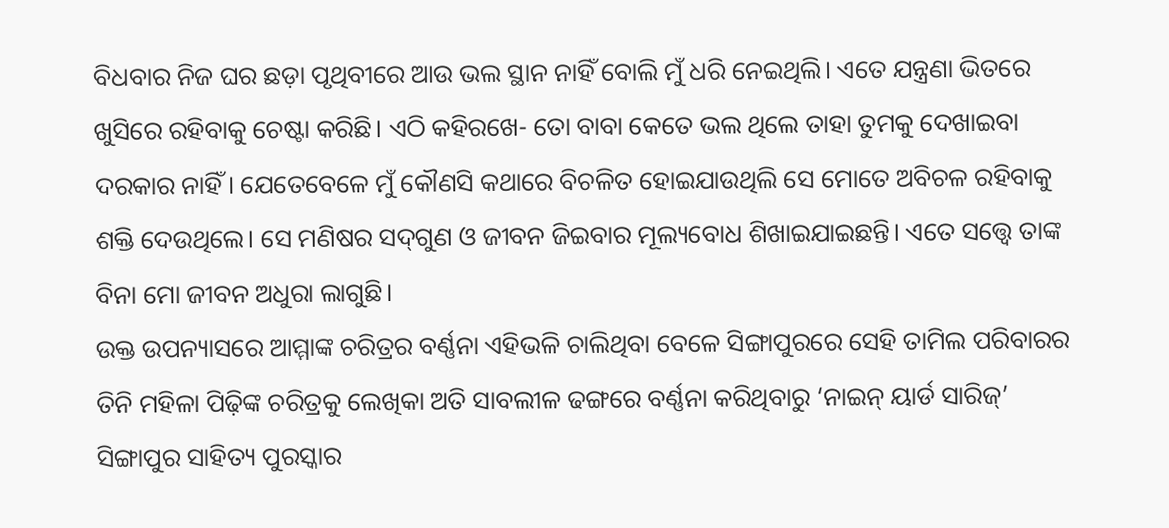ବିଧବାର ନିଜ ଘର ଛଡ଼ା ପୃଥିବୀରେ ଆଉ ଭଲ ସ୍ଥାନ ନାହିଁ ବୋଲି ମୁଁ ଧରି ନେଇଥିଲି। ଏତେ ଯନ୍ତ୍ରଣା ଭିତରେ ଖୁସିରେ ରହିବାକୁ ଚେଷ୍ଟା କରିଛି। ଏଠି କହିରଖେ- ତୋ ବାବା କେତେ ଭଲ ଥିଲେ ତାହା ତୁମକୁ ଦେଖାଇବା ଦରକାର ନାହିଁ। ଯେତେବେଳେ ମୁଁ କୌଣସି କଥାରେ ବିଚଳିତ ହୋଇଯାଉଥିଲି ସେ ମୋତେ ଅବିଚଳ ରହିବାକୁ ଶକ୍ତି ଦେଉଥିଲେ। ସେ ମଣିଷର ସଦ୍‌ଗୁଣ ଓ ଜୀବନ ଜିଇବାର ମୂଲ୍ୟବୋଧ ଶିଖାଇଯାଇଛନ୍ତି। ଏତେ ସତ୍ତ୍ୱେ ତାଙ୍କ ବିନା ମୋ ଜୀବନ ଅଧୁରା ଲାଗୁଛି।
ଉକ୍ତ ଉପନ୍ୟାସରେ ଆମ୍ମାଙ୍କ ଚରିତ୍ରର ବର୍ଣ୍ଣନା ଏହିଭଳି ଚାଲିଥିବା ବେଳେ ସିଙ୍ଗାପୁରରେ ସେହି ତାମିଲ ପରିବାରର ତିନି ମହିଳା ପିଢ଼ିଙ୍କ ଚରିତ୍ରକୁ ଲେଖିକା ଅତି ସାବଲୀଳ ଢଙ୍ଗରେ ବର୍ଣ୍ଣନା କରିଥିବାରୁ ‘ନାଇନ୍‌ ୟାର୍ଡ ସାରିଜ୍‌’ ସିଙ୍ଗାପୁର ସାହିତ୍ୟ ପୁରସ୍କାର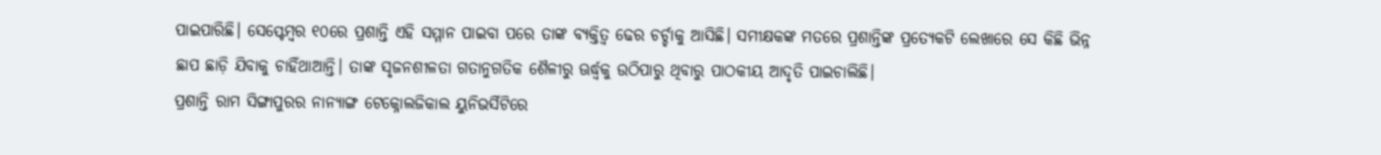ପାଇପାରିଛି। ସେପ୍ଟେମ୍ବର ୧୦ରେ ପ୍ରଶାନ୍ତି ଏହି ସମ୍ମାନ ପାଇବା ପରେ ତାଙ୍କ ବ୍ୟକ୍ତିତ୍ୱ ଢେର ଚର୍ଚ୍ଚାକୁ ଆସିଛି। ସମୀକ୍ଷକଙ୍କ ମତରେ ପ୍ରଶାନ୍ତିଙ୍କ ପ୍ରତ୍ୟେକଟି ଲେଖାରେ ସେ କିଛି ଭିନ୍ନ ଛାପ ଛାଡ଼ି ଯିବାକୁ ଚାହିଁଥାଆନ୍ତି। ତାଙ୍କ ସୃଜନଶୀଳତା ଗତାନୁଗତିକ ଶୈଳୀରୁ ଊର୍ଦ୍ଧ୍ୱକୁ ଉଠିପାରୁ ଥିବାରୁ ପାଠକୀୟ ଆଦୃତି ପାଇଚାଲିଛି।
ପ୍ରଶାନ୍ତି ରାମ ସିଙ୍ଗାପୁରର ନାନ୍ୟାଙ୍ଗ ଟେକ୍ନୋଲଜିକାଲ ୟୁନିଭର୍ସିଟିରେ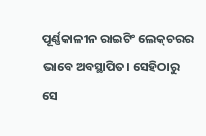ପୂର୍ଣ୍ଣକାଳୀନ ରାଇଟିଂ ଲେକ୍‌ଚରର ଭାବେ ଅବସ୍ଥାପିତ। ସେହିଠାରୁ ସେ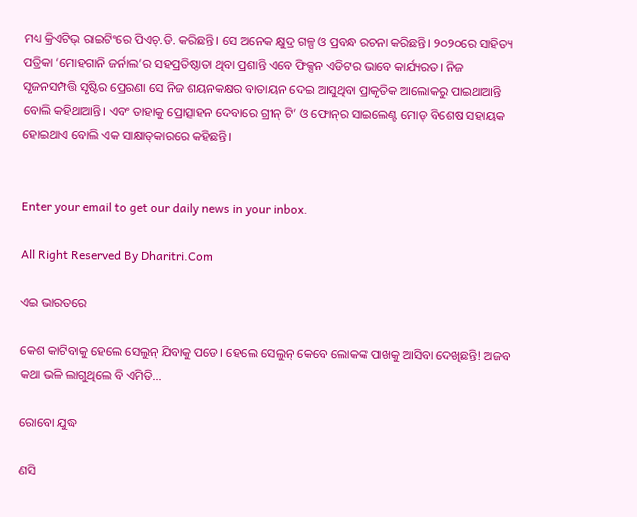ମଧ୍ୟ କ୍ରିଏଟିଭ୍‌ ରାଇଟିଂରେ ପିଏଚ୍‌.ଡି. କରିଛନ୍ତି। ସେ ଅନେକ କ୍ଷୁଦ୍ର ଗଳ୍ପ ଓ ପ୍ରବନ୍ଧ ରଚନା କରିଛନ୍ତି। ୨୦୨୦ରେ ସାହିତ୍ୟ ପତ୍ରିକା ‘ମୋହଗାନି ଜର୍ନାଲ’ର ସହପ୍ରତିଷ୍ଠାତା ଥିବା ପ୍ରଶାନ୍ତି ଏବେ ଫିକ୍ସନ ଏଡିଟର ଭାବେ କାର୍ଯ୍ୟରତ। ନିଜ ସୃଜନସମ୍ପତ୍ତି ସୃଷ୍ଟିର ପ୍ରେରଣା ସେ ନିଜ ଶୟନକକ୍ଷର ବାତାୟନ ଦେଇ ଆସୁଥିବା ପ୍ରାକୃତିକ ଆଲୋକରୁ ପାଇଥାଆନ୍ତି ବୋଲି କହିଥାଆନ୍ତି। ଏବଂ ତାହାକୁ ପ୍ରୋତ୍ସାହନ ଦେବାରେ ଗ୍ରୀନ୍‌ ଟି’ ଓ ଫୋନ୍‌ର ସାଇଲେଣ୍ଟ ମୋଡ୍‌ ବିଶେଷ ସହାୟକ ହୋଇଥାଏ ବୋଲି ଏକ ସାକ୍ଷାତ୍‌କାରରେ କହିଛନ୍ତି।


Enter your email to get our daily news in your inbox.

All Right Reserved By Dharitri.Com

ଏଇ ଭାରତରେ

କେଶ କାଟିବାକୁ ହେଲେ ସେଲୁନ୍‌ ଯିବାକୁ ପଡେ। ହେଲେ ସେଲୁନ୍‌ କେବେ ଲୋକଙ୍କ ପାଖକୁ ଆସିବା ଦେଖିଛନ୍ତି! ଅଜବ କଥା ଭଳି ଲାଗୁଥିଲେ ବି ଏମିତି...

ରୋବୋ ଯୁଦ୍ଧ

ଣସି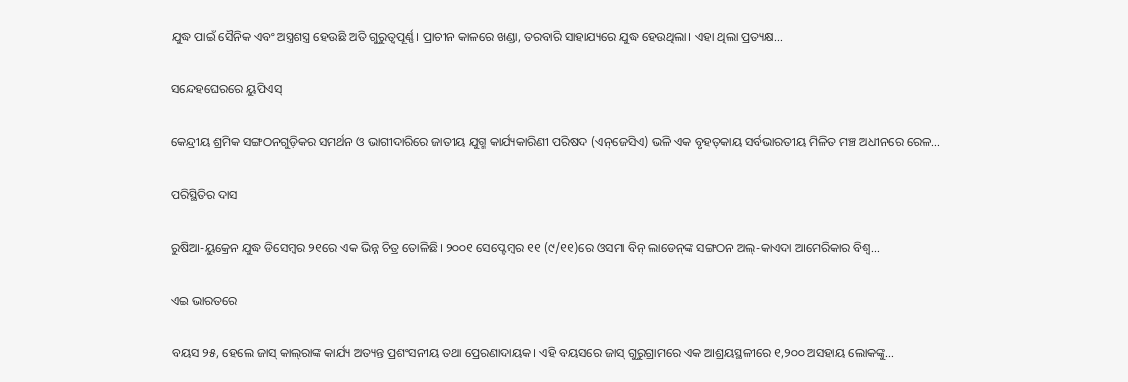ଯୁଦ୍ଧ ପାଇଁ ସୈନିକ ଏବଂ ଅସ୍ତ୍ରଶସ୍ତ୍ର ହେଉଛି ଅତି ଗୁରୁତ୍ୱପୂର୍ଣ୍ଣ। ପ୍ରାଚୀନ କାଳରେ ଖଣ୍ଡା, ତରବାରି ସାହାଯ୍ୟରେ ଯୁଦ୍ଧ ହେଉଥିଲା। ଏହା ଥିଲା ପ୍ରତ୍ୟକ୍ଷ...

ସନ୍ଦେହଘେରରେ ୟୁପିଏସ୍‌

କେନ୍ଦ୍ରୀୟ ଶ୍ରମିକ ସଙ୍ଗଠନଗୁଡ଼ିକର ସମର୍ଥନ ଓ ଭାଗୀଦାରିରେ ଜାତୀୟ ଯୁଗ୍ମ କାର୍ଯ୍ୟକାରିଣୀ ପରିଷଦ (ଏନ୍‌ଜେସିଏ) ଭଳି ଏକ ବୃହତ୍‌କାୟ ସର୍ବଭାରତୀୟ ମିଳିତ ମଞ୍ଚ ଅଧୀନରେ ରେଳ...

ପରିସ୍ଥିତିର ଦାସ

ରୁଷିଆ-ୟୁକ୍ରେନ ଯୁଦ୍ଧ ଡିସେମ୍ବର ୨୧ରେ ଏକ ଭିନ୍ନ ଚିତ୍ର ତୋଳିଛି। ୨୦୦୧ ସେପ୍ଟେମ୍ବର ୧୧ (୯/୧୧)ରେ ଓସମା ବିନ୍‌ ଲାଡେନ୍‌ଙ୍କ ସଙ୍ଗଠନ ଅଲ୍‌-କାଏଦା ଆମେରିକାର ବିଶ୍ୱ...

ଏଇ ଭାରତରେ

ବୟସ ୨୫, ହେଲେ ଜାସ୍‌ କାଲ୍‌ରାଙ୍କ କାର୍ଯ୍ୟ ଅତ୍ୟନ୍ତ ପ୍ରଶଂସନୀୟ ତଥା ପ୍ରେରଣାଦାୟକ। ଏହି ବୟସରେ ଜାସ୍‌ ଗୁରୁଗ୍ରାମରେ ଏକ ଆଶ୍ରୟସ୍ଥଳୀରେ ୧,୨୦୦ ଅସହାୟ ଲୋକଙ୍କୁ...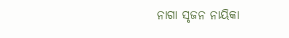ନାଗା ସୃଜନ ନାୟିକା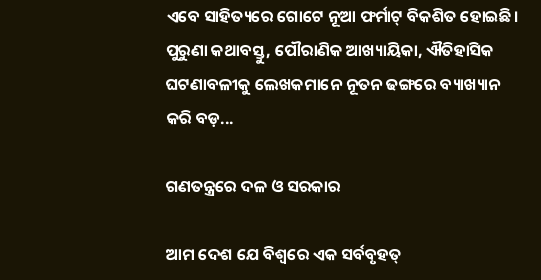ଏବେ ସାହିତ୍ୟରେ ଗୋଟେ ନୂଆ ଫର୍ମାଟ୍‌ ବିକଶିତ ହୋଇଛି। ପୁରୁଣା କଥାବସ୍ତୁ, ପୌରାଣିକ ଆଖ୍ୟାୟିକା, ଐତିହାସିକ ଘଟଣାବଳୀକୁ ଲେଖକମାନେ ନୂତନ ଢଙ୍ଗରେ ବ୍ୟାଖ୍ୟାନ କରି ବଡ଼...

ଗଣତନ୍ତ୍ରରେ ଦଳ ଓ ସରକାର

ଆମ ଦେଶ ଯେ ବିଶ୍ୱରେ ଏକ ସର୍ବବୃହତ୍‌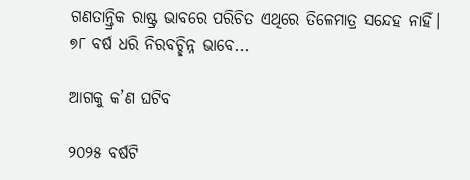ଗଣତାନ୍ତ୍ରିକ ରାଷ୍ଟ୍ର ଭାବରେ ପରିଚିତ ଏଥିରେ ତିଳେମାତ୍ର ସନ୍ଦେହ ନାହିଁ। ୭୮ ବର୍ଷ ଧରି ନିରବଚ୍ଛିନ୍ନ ଭାବେ...

ଆଗକୁ କ’ଣ ଘଟିବ

୨୦୨୫ ବର୍ଷଟି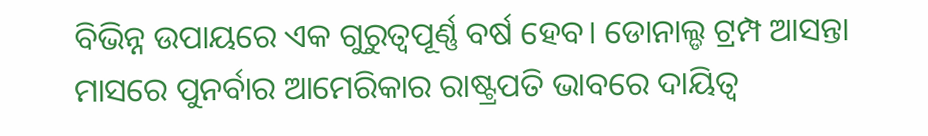ବିଭିନ୍ନ ଉପାୟରେ ଏକ ଗୁରୁତ୍ୱପୂର୍ଣ୍ଣ ବର୍ଷ ହେବ। ଡୋନାଲ୍ଡ ଟ୍ରମ୍ପ ଆସନ୍ତା ମାସରେ ପୁନର୍ବାର ଆମେରିକାର ରାଷ୍ଟ୍ରପତି ଭାବରେ ଦାୟିତ୍ୱ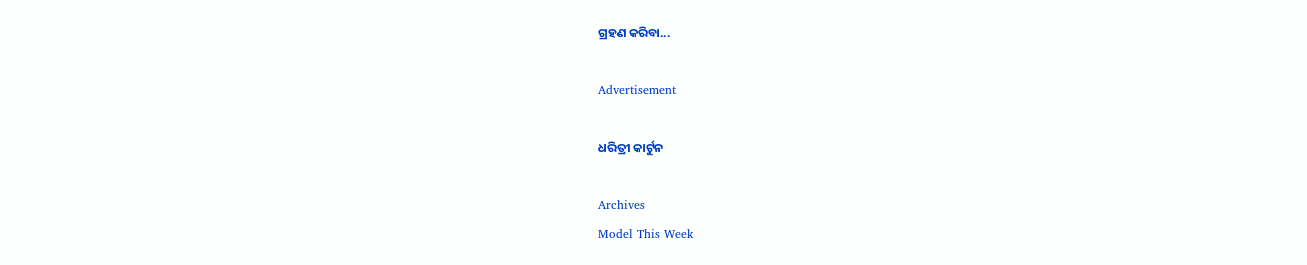ଗ୍ରହଣ କରିବା...

Advertisement

ଧରିତ୍ରୀ କାର୍ଟୁନ

Archives
Model This Week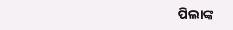ପିଲାଙ୍କ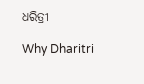ଧରିତ୍ରୀ

Why Dharitri